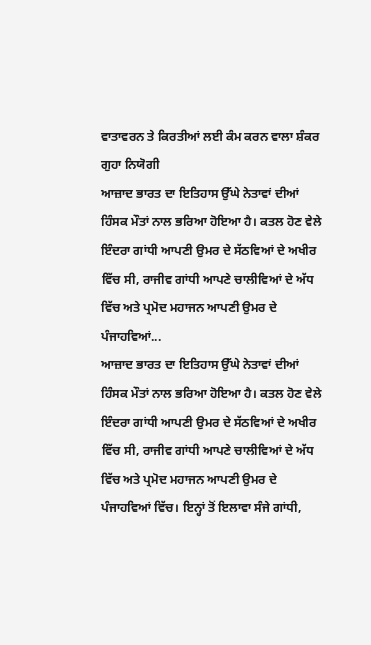ਵਾਤਾਵਰਨ ਤੇ ਕਿਰਤੀਆਂ ਲਈ ਕੰਮ ਕਰਨ ਵਾਲਾ ਸ਼ੰਕਰ ਗੁਹਾ ਨਿਯੋਗੀ
ਆਜ਼ਾਦ ਭਾਰਤ ਦਾ ਇਤਿਹਾਸ ਉੱਘੇ ਨੇਤਾਵਾਂ ਦੀਆਂ ਹਿੰਸਕ ਮੌਤਾਂ ਨਾਲ ਭਰਿਆ ਹੋਇਆ ਹੈ। ਕਤਲ ਹੋਣ ਵੇਲੇ ਇੰਦਰਾ ਗਾਂਧੀ ਆਪਣੀ ਉਮਰ ਦੇ ਸੱਠਵਿਆਂ ਦੇ ਅਖੀਰ ਵਿੱਚ ਸੀ, ਰਾਜੀਵ ਗਾਂਧੀ ਆਪਣੇ ਚਾਲੀਵਿਆਂ ਦੇ ਅੱਧ ਵਿੱਚ ਅਤੇ ਪ੍ਰਮੋਦ ਮਹਾਜਨ ਆਪਣੀ ਉਮਰ ਦੇ ਪੰਜਾਹਵਿਆਂ...
ਆਜ਼ਾਦ ਭਾਰਤ ਦਾ ਇਤਿਹਾਸ ਉੱਘੇ ਨੇਤਾਵਾਂ ਦੀਆਂ ਹਿੰਸਕ ਮੌਤਾਂ ਨਾਲ ਭਰਿਆ ਹੋਇਆ ਹੈ। ਕਤਲ ਹੋਣ ਵੇਲੇ ਇੰਦਰਾ ਗਾਂਧੀ ਆਪਣੀ ਉਮਰ ਦੇ ਸੱਠਵਿਆਂ ਦੇ ਅਖੀਰ ਵਿੱਚ ਸੀ, ਰਾਜੀਵ ਗਾਂਧੀ ਆਪਣੇ ਚਾਲੀਵਿਆਂ ਦੇ ਅੱਧ ਵਿੱਚ ਅਤੇ ਪ੍ਰਮੋਦ ਮਹਾਜਨ ਆਪਣੀ ਉਮਰ ਦੇ ਪੰਜਾਹਵਿਆਂ ਵਿੱਚ। ਇਨ੍ਹਾਂ ਤੋਂ ਇਲਾਵਾ ਸੰਜੇ ਗਾਂਧੀ,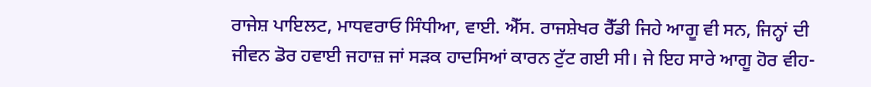ਰਾਜੇਸ਼ ਪਾਇਲਟ, ਮਾਧਵਰਾਓ ਸਿੰਧੀਆ, ਵਾਈ. ਐੱਸ. ਰਾਜਸ਼ੇਖਰ ਰੈੱਡੀ ਜਿਹੇ ਆਗੂ ਵੀ ਸਨ, ਜਿਨ੍ਹਾਂ ਦੀ ਜੀਵਨ ਡੋਰ ਹਵਾਈ ਜਹਾਜ਼ ਜਾਂ ਸੜਕ ਹਾਦਸਿਆਂ ਕਾਰਨ ਟੁੱਟ ਗਈ ਸੀ। ਜੇ ਇਹ ਸਾਰੇ ਆਗੂ ਹੋਰ ਵੀਹ-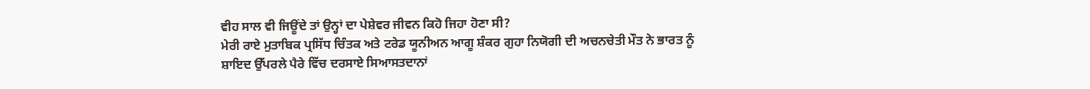ਵੀਹ ਸਾਲ ਵੀ ਜਿਊਂਦੇ ਤਾਂ ਉਨ੍ਹਾਂ ਦਾ ਪੇਸ਼ੇਵਰ ਜੀਵਨ ਕਿਹੋ ਜਿਹਾ ਹੋਣਾ ਸੀ?
ਮੇਰੀ ਰਾਏ ਮੁਤਾਬਿਕ ਪ੍ਰਸਿੱਧ ਚਿੰਤਕ ਅਤੇ ਟਰੇਡ ਯੂਨੀਅਨ ਆਗੂ ਸ਼ੰਕਰ ਗੁਹਾ ਨਿਯੋਗੀ ਦੀ ਅਚਨਚੇਤੀ ਮੌਤ ਨੇ ਭਾਰਤ ਨੂੰ ਸ਼ਾਇਦ ਉੱਪਰਲੇ ਪੈਰੇ ਵਿੱਚ ਦਰਸਾਏ ਸਿਆਸਤਦਾਨਾਂ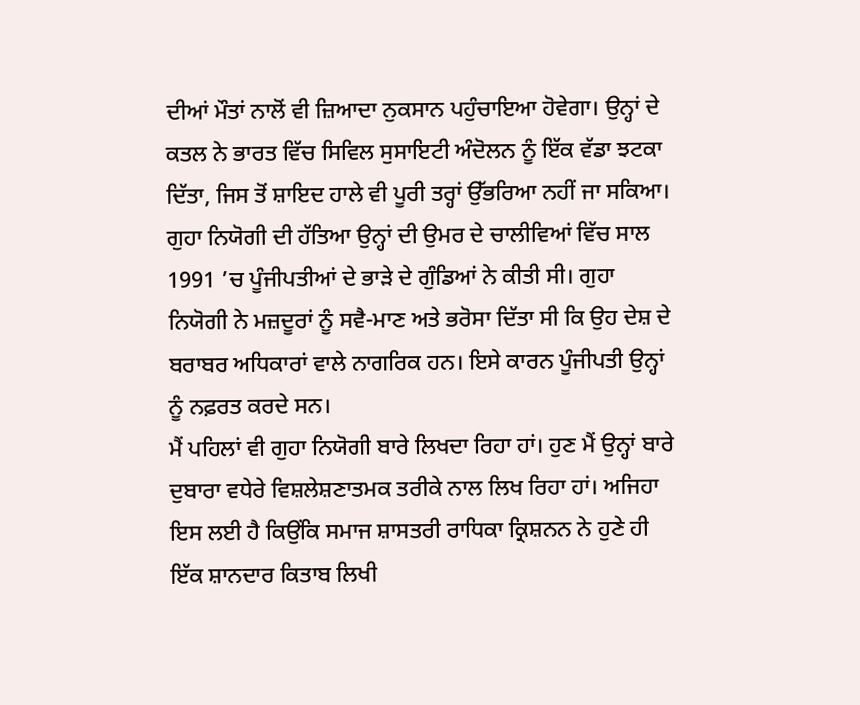ਦੀਆਂ ਮੌਤਾਂ ਨਾਲੋਂ ਵੀ ਜ਼ਿਆਦਾ ਨੁਕਸਾਨ ਪਹੁੰਚਾਇਆ ਹੋਵੇਗਾ। ਉਨ੍ਹਾਂ ਦੇ ਕਤਲ ਨੇ ਭਾਰਤ ਵਿੱਚ ਸਿਵਿਲ ਸੁਸਾਇਟੀ ਅੰਦੋਲਨ ਨੂੰ ਇੱਕ ਵੱਡਾ ਝਟਕਾ ਦਿੱਤਾ, ਜਿਸ ਤੋਂ ਸ਼ਾਇਦ ਹਾਲੇ ਵੀ ਪੂਰੀ ਤਰ੍ਹਾਂ ਉੱਭਰਿਆ ਨਹੀਂ ਜਾ ਸਕਿਆ। ਗੁਹਾ ਨਿਯੋਗੀ ਦੀ ਹੱਤਿਆ ਉਨ੍ਹਾਂ ਦੀ ਉਮਰ ਦੇ ਚਾਲੀਵਿਆਂ ਵਿੱਚ ਸਾਲ 1991 ’ਚ ਪੂੰਜੀਪਤੀਆਂ ਦੇ ਭਾੜੇ ਦੇ ਗੁੰਡਿਆਂ ਨੇ ਕੀਤੀ ਸੀ। ਗੁਹਾ ਨਿਯੋਗੀ ਨੇ ਮਜ਼ਦੂਰਾਂ ਨੂੰ ਸਵੈ-ਮਾਣ ਅਤੇ ਭਰੋਸਾ ਦਿੱਤਾ ਸੀ ਕਿ ਉਹ ਦੇਸ਼ ਦੇ ਬਰਾਬਰ ਅਧਿਕਾਰਾਂ ਵਾਲੇ ਨਾਗਰਿਕ ਹਨ। ਇਸੇ ਕਾਰਨ ਪੂੰਜੀਪਤੀ ਉਨ੍ਹਾਂ ਨੂੰ ਨਫ਼ਰਤ ਕਰਦੇ ਸਨ।
ਮੈਂ ਪਹਿਲਾਂ ਵੀ ਗੁਹਾ ਨਿਯੋਗੀ ਬਾਰੇ ਲਿਖਦਾ ਰਿਹਾ ਹਾਂ। ਹੁਣ ਮੈਂ ਉਨ੍ਹਾਂ ਬਾਰੇ ਦੁਬਾਰਾ ਵਧੇਰੇ ਵਿਸ਼ਲੇਸ਼ਣਾਤਮਕ ਤਰੀਕੇ ਨਾਲ ਲਿਖ ਰਿਹਾ ਹਾਂ। ਅਜਿਹਾ ਇਸ ਲਈ ਹੈ ਕਿਉਂਕਿ ਸਮਾਜ ਸ਼ਾਸਤਰੀ ਰਾਧਿਕਾ ਕ੍ਰਿਸ਼ਨਨ ਨੇ ਹੁਣੇ ਹੀ ਇੱਕ ਸ਼ਾਨਦਾਰ ਕਿਤਾਬ ਲਿਖੀ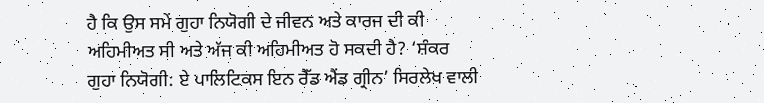ਹੈ ਕਿ ਉਸ ਸਮੇਂ ਗੁਹਾ ਨਿਯੋਗੀ ਦੇ ਜੀਵਨ ਅਤੇ ਕਾਰਜ ਦੀ ਕੀ ਅਹਿਮੀਅਤ ਸੀ ਅਤੇ ਅੱਜ ਕੀ ਅਹਿਮੀਅਤ ਹੋ ਸਕਦੀ ਹੈ? ‘ਸ਼ੰਕਰ ਗੁਹਾ ਨਿਯੋਗੀ: ਏ ਪਾਲਿਟਿਕਸ ਇਨ ਰੈੱਡ ਐਂਡ ਗ੍ਰੀਨ’ ਸਿਰਲੇਖ ਵਾਲੀ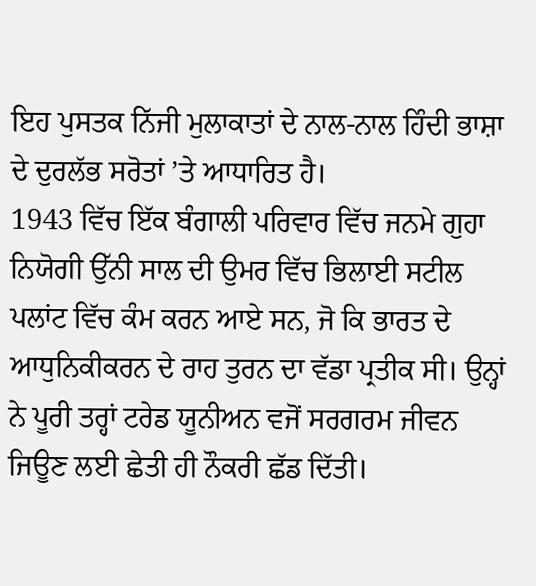ਇਹ ਪੁਸਤਕ ਨਿੱਜੀ ਮੁਲਾਕਾਤਾਂ ਦੇ ਨਾਲ-ਨਾਲ ਹਿੰਦੀ ਭਾਸ਼ਾ ਦੇ ਦੁਰਲੱਭ ਸਰੋਤਾਂ ’ਤੇ ਆਧਾਰਿਤ ਹੈ।
1943 ਵਿੱਚ ਇੱਕ ਬੰਗਾਲੀ ਪਰਿਵਾਰ ਵਿੱਚ ਜਨਮੇ ਗੁਹਾ ਨਿਯੋਗੀ ਉੱਨੀ ਸਾਲ ਦੀ ਉਮਰ ਵਿੱਚ ਭਿਲਾਈ ਸਟੀਲ ਪਲਾਂਟ ਵਿੱਚ ਕੰਮ ਕਰਨ ਆਏ ਸਨ, ਜੋ ਕਿ ਭਾਰਤ ਦੇ ਆਧੁਨਿਕੀਕਰਨ ਦੇ ਰਾਹ ਤੁਰਨ ਦਾ ਵੱਡਾ ਪ੍ਰਤੀਕ ਸੀ। ਉਨ੍ਹਾਂ ਨੇ ਪੂਰੀ ਤਰ੍ਹਾਂ ਟਰੇਡ ਯੂਨੀਅਨ ਵਜੋਂ ਸਰਗਰਮ ਜੀਵਨ ਜਿਊਣ ਲਈ ਛੇਤੀ ਹੀ ਨੌਕਰੀ ਛੱਡ ਦਿੱਤੀ।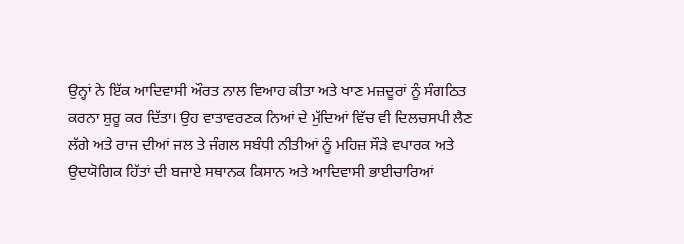ਉਨ੍ਹਾਂ ਨੇ ਇੱਕ ਆਦਿਵਾਸੀ ਔਰਤ ਨਾਲ ਵਿਆਹ ਕੀਤਾ ਅਤੇ ਖਾਣ ਮਜ਼ਦੂਰਾਂ ਨੂੰ ਸੰਗਠਿਤ ਕਰਨਾ ਸ਼ੁਰੂ ਕਰ ਦਿੱਤਾ। ਉਹ ਵਾਤਾਵਰਣਕ ਨਿਆਂ ਦੇ ਮੁੱਦਿਆਂ ਵਿੱਚ ਵੀ ਦਿਲਚਸਪੀ ਲੈਣ ਲੱਗੇ ਅਤੇ ਰਾਜ ਦੀਆਂ ਜਲ ਤੇ ਜੰਗਲ ਸਬੰਧੀ ਨੀਤੀਆਂ ਨੂੰ ਮਹਿਜ਼ ਸੌੜੇ ਵਪਾਰਕ ਅਤੇ ਉਦਯੋਗਿਕ ਹਿੱਤਾਂ ਦੀ ਬਜਾਏ ਸਥਾਨਕ ਕਿਸਾਨ ਅਤੇ ਆਦਿਵਾਸੀ ਭਾਈਚਾਰਿਆਂ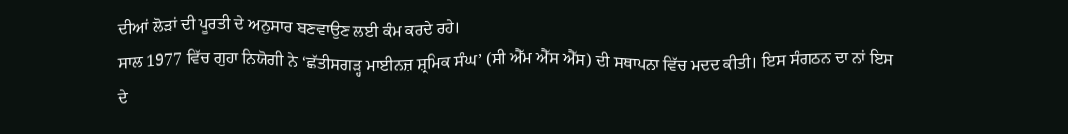ਦੀਆਂ ਲੋੜਾਂ ਦੀ ਪੂਰਤੀ ਦੇ ਅਨੁਸਾਰ ਬਣਵਾਉਣ ਲਈ ਕੰਮ ਕਰਦੇ ਰਹੇ।
ਸਾਲ 1977 ਵਿੱਚ ਗੁਹਾ ਨਿਯੋਗੀ ਨੇ ‘ਛੱਤੀਸਗੜ੍ਹ ਮਾਈਨਜ਼ ਸ਼੍ਰਮਿਕ ਸੰਘ’ (ਸੀ ਐੱਮ ਐੱਸ ਐੱਸ) ਦੀ ਸਥਾਪਨਾ ਵਿੱਚ ਮਦਦ ਕੀਤੀ। ਇਸ ਸੰਗਠਨ ਦਾ ਨਾਂ ਇਸ ਦੇ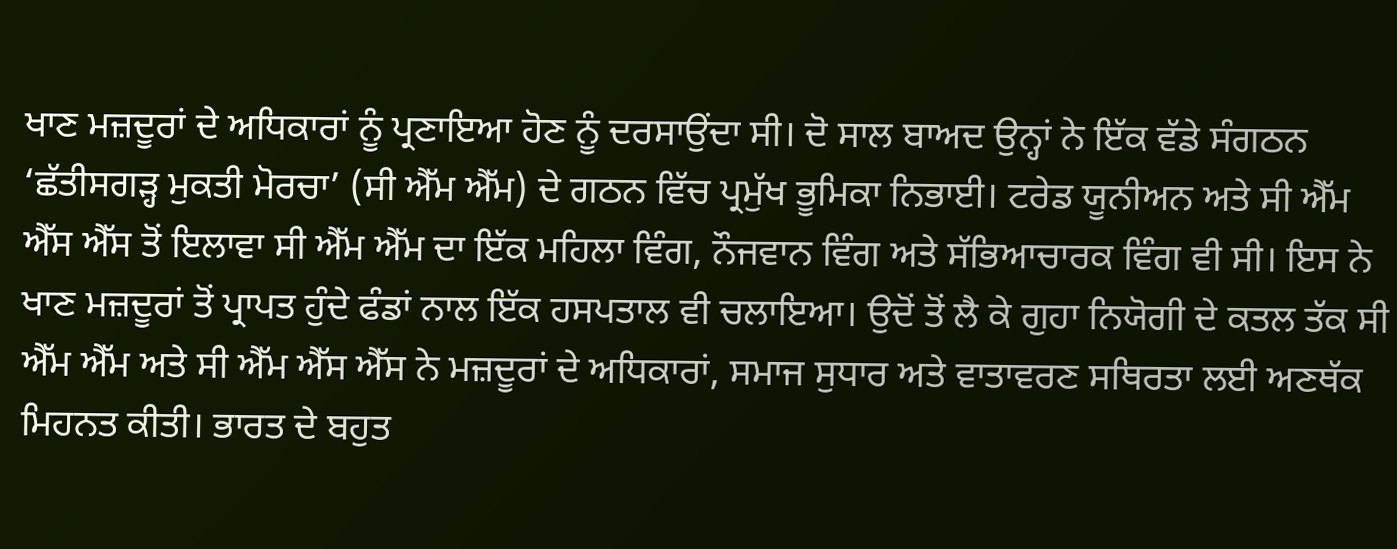ਖਾਣ ਮਜ਼ਦੂਰਾਂ ਦੇ ਅਧਿਕਾਰਾਂ ਨੂੰ ਪ੍ਰਣਾਇਆ ਹੋਣ ਨੂੰ ਦਰਸਾਉਂਦਾ ਸੀ। ਦੋ ਸਾਲ ਬਾਅਦ ਉਨ੍ਹਾਂ ਨੇ ਇੱਕ ਵੱਡੇ ਸੰਗਠਨ ‘ਛੱਤੀਸਗੜ੍ਹ ਮੁਕਤੀ ਮੋਰਚਾ’ (ਸੀ ਐੱਮ ਐੱਮ) ਦੇ ਗਠਨ ਵਿੱਚ ਪ੍ਰਮੁੱਖ ਭੂਮਿਕਾ ਨਿਭਾਈ। ਟਰੇਡ ਯੂਨੀਅਨ ਅਤੇ ਸੀ ਐੱਮ ਐੱਸ ਐੱਸ ਤੋਂ ਇਲਾਵਾ ਸੀ ਐੱਮ ਐੱਮ ਦਾ ਇੱਕ ਮਹਿਲਾ ਵਿੰਗ, ਨੌਜਵਾਨ ਵਿੰਗ ਅਤੇ ਸੱਭਿਆਚਾਰਕ ਵਿੰਗ ਵੀ ਸੀ। ਇਸ ਨੇ ਖਾਣ ਮਜ਼ਦੂਰਾਂ ਤੋਂ ਪ੍ਰਾਪਤ ਹੁੰਦੇ ਫੰਡਾਂ ਨਾਲ ਇੱਕ ਹਸਪਤਾਲ ਵੀ ਚਲਾਇਆ। ਉਦੋਂ ਤੋਂ ਲੈ ਕੇ ਗੁਹਾ ਨਿਯੋਗੀ ਦੇ ਕਤਲ ਤੱਕ ਸੀ ਐੱਮ ਐੱਮ ਅਤੇ ਸੀ ਐੱਮ ਐੱਸ ਐੱਸ ਨੇ ਮਜ਼ਦੂਰਾਂ ਦੇ ਅਧਿਕਾਰਾਂ, ਸਮਾਜ ਸੁਧਾਰ ਅਤੇ ਵਾਤਾਵਰਣ ਸਥਿਰਤਾ ਲਈ ਅਣਥੱਕ ਮਿਹਨਤ ਕੀਤੀ। ਭਾਰਤ ਦੇ ਬਹੁਤ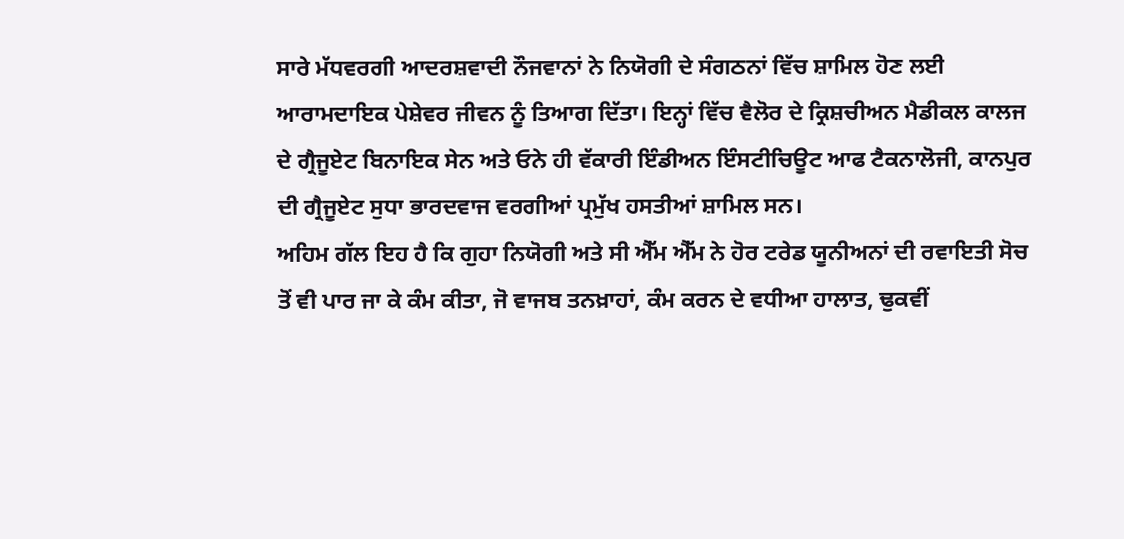ਸਾਰੇ ਮੱਧਵਰਗੀ ਆਦਰਸ਼ਵਾਦੀ ਨੌਜਵਾਨਾਂ ਨੇ ਨਿਯੋਗੀ ਦੇ ਸੰਗਠਨਾਂ ਵਿੱਚ ਸ਼ਾਮਿਲ ਹੋਣ ਲਈ ਆਰਾਮਦਾਇਕ ਪੇਸ਼ੇਵਰ ਜੀਵਨ ਨੂੰ ਤਿਆਗ ਦਿੱਤਾ। ਇਨ੍ਹਾਂ ਵਿੱਚ ਵੈਲੋਰ ਦੇ ਕ੍ਰਿਸ਼ਚੀਅਨ ਮੈਡੀਕਲ ਕਾਲਜ ਦੇ ਗ੍ਰੈਜੂਏਟ ਬਿਨਾਇਕ ਸੇਨ ਅਤੇ ਓਨੇ ਹੀ ਵੱਕਾਰੀ ਇੰਡੀਅਨ ਇੰਸਟੀਚਿਊਟ ਆਫ ਟੈਕਨਾਲੋਜੀ, ਕਾਨਪੁਰ ਦੀ ਗ੍ਰੈਜੂਏਟ ਸੁਧਾ ਭਾਰਦਵਾਜ ਵਰਗੀਆਂ ਪ੍ਰਮੁੱਖ ਹਸਤੀਆਂ ਸ਼ਾਮਿਲ ਸਨ।
ਅਹਿਮ ਗੱਲ ਇਹ ਹੈ ਕਿ ਗੁਹਾ ਨਿਯੋਗੀ ਅਤੇ ਸੀ ਐੱਮ ਐੱਮ ਨੇ ਹੋਰ ਟਰੇਡ ਯੂਨੀਅਨਾਂ ਦੀ ਰਵਾਇਤੀ ਸੋਚ ਤੋਂ ਵੀ ਪਾਰ ਜਾ ਕੇ ਕੰਮ ਕੀਤਾ, ਜੋ ਵਾਜਬ ਤਨਖ਼ਾਹਾਂ, ਕੰਮ ਕਰਨ ਦੇ ਵਧੀਆ ਹਾਲਾਤ, ਢੁਕਵੀਂ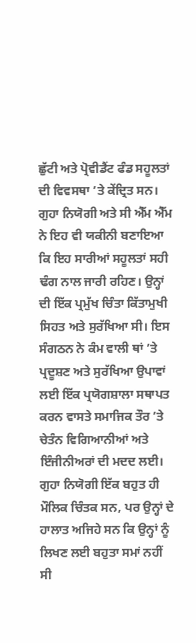ਛੁੱਟੀ ਅਤੇ ਪ੍ਰੋਵੀਡੈਂਟ ਫੰਡ ਸਹੂਲਤਾਂ ਦੀ ਵਿਵਸਥਾ ’ਤੇ ਕੇਂਦ੍ਰਿਤ ਸਨ। ਗੁਹਾ ਨਿਯੋਗੀ ਅਤੇ ਸੀ ਐੱਮ ਐੱਮ ਨੇ ਇਹ ਵੀ ਯਕੀਨੀ ਬਣਾਇਆ ਕਿ ਇਹ ਸਾਰੀਆਂ ਸਹੂਲਤਾਂ ਸਹੀ ਢੰਗ ਨਾਲ ਜਾਰੀ ਰਹਿਣ। ਉਨ੍ਹਾਂ ਦੀ ਇੱਕ ਪ੍ਰਮੁੱਖ ਚਿੰਤਾ ਕਿੱਤਾਮੁਖੀ ਸਿਹਤ ਅਤੇ ਸੁਰੱਖਿਆ ਸੀ। ਇਸ ਸੰਗਠਨ ਨੇ ਕੰਮ ਵਾਲੀ ਥਾਂ ’ਤੇ ਪ੍ਰਦੂਸ਼ਣ ਅਤੇ ਸੁਰੱਖਿਆ ਉਪਾਵਾਂ ਲਈ ਇੱਕ ਪ੍ਰਯੋਗਸ਼ਾਲਾ ਸਥਾਪਤ ਕਰਨ ਵਾਸਤੇ ਸਮਾਜਿਕ ਤੌਰ ’ਤੇ ਚੇਤੰਨ ਵਿਗਿਆਨੀਆਂ ਅਤੇ ਇੰਜੀਨੀਅਰਾਂ ਦੀ ਮਦਦ ਲਈ।
ਗੁਹਾ ਨਿਯੋਗੀ ਇੱਕ ਬਹੁਤ ਹੀ ਮੌਲਿਕ ਚਿੰਤਕ ਸਨ, ਪਰ ਉਨ੍ਹਾਂ ਦੇ ਹਾਲਾਤ ਅਜਿਹੇ ਸਨ ਕਿ ਉਨ੍ਹਾਂ ਨੂੰ ਲਿਖਣ ਲਈ ਬਹੁਤਾ ਸਮਾਂ ਨਹੀਂ ਸੀ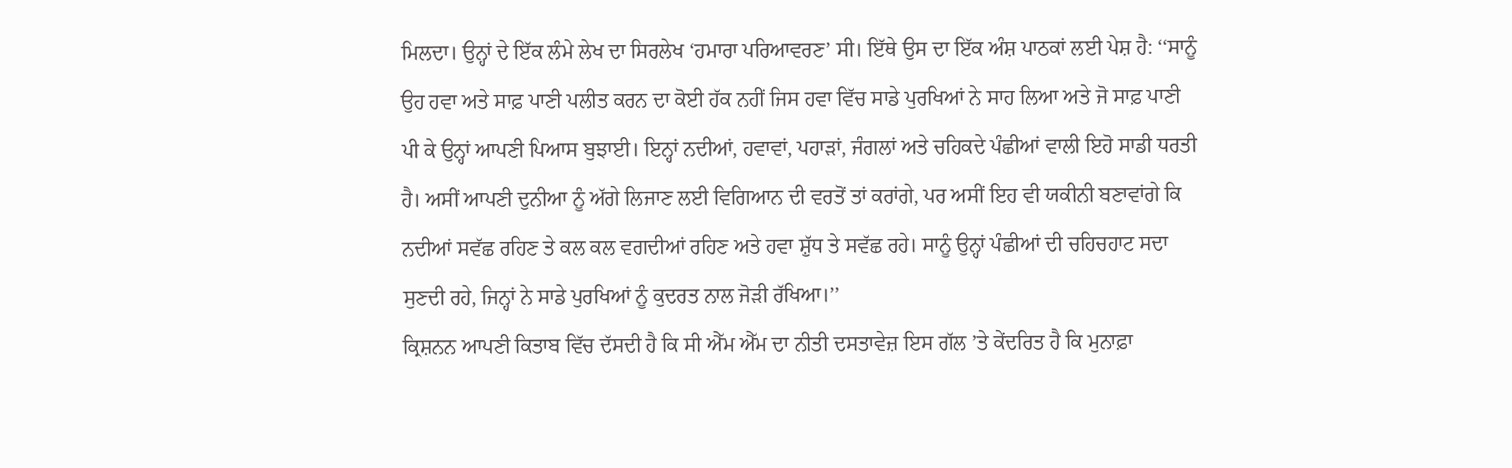ਮਿਲਦਾ। ਉਨ੍ਹਾਂ ਦੇ ਇੱਕ ਲੰਮੇ ਲੇਖ ਦਾ ਸਿਰਲੇਖ ‘ਹਮਾਰਾ ਪਰਿਆਵਰਣ’ ਸੀ। ਇੱਥੇ ਉਸ ਦਾ ਇੱਕ ਅੰਸ਼ ਪਾਠਕਾਂ ਲਈ ਪੇਸ਼ ਹੈ: ‘‘ਸਾਨੂੰ ਉਹ ਹਵਾ ਅਤੇ ਸਾਫ਼ ਪਾਣੀ ਪਲੀਤ ਕਰਨ ਦਾ ਕੋਈ ਹੱਕ ਨਹੀਂ ਜਿਸ ਹਵਾ ਵਿੱਚ ਸਾਡੇ ਪੁਰਖਿਆਂ ਨੇ ਸਾਹ ਲਿਆ ਅਤੇ ਜੋ ਸਾਫ਼ ਪਾਣੀ ਪੀ ਕੇ ਉਨ੍ਹਾਂ ਆਪਣੀ ਪਿਆਸ ਬੁਝਾਈ। ਇਨ੍ਹਾਂ ਨਦੀਆਂ, ਹਵਾਵਾਂ, ਪਹਾੜਾਂ, ਜੰਗਲਾਂ ਅਤੇ ਚਹਿਕਦੇ ਪੰਛੀਆਂ ਵਾਲੀ ਇਹੋ ਸਾਡੀ ਧਰਤੀ ਹੈ। ਅਸੀਂ ਆਪਣੀ ਦੁਨੀਆ ਨੂੰ ਅੱਗੇ ਲਿਜਾਣ ਲਈ ਵਿਗਿਆਨ ਦੀ ਵਰਤੋਂ ਤਾਂ ਕਰਾਂਗੇ, ਪਰ ਅਸੀਂ ਇਹ ਵੀ ਯਕੀਨੀ ਬਣਾਵਾਂਗੇ ਕਿ ਨਦੀਆਂ ਸਵੱਛ ਰਹਿਣ ਤੇ ਕਲ ਕਲ ਵਗਦੀਆਂ ਰਹਿਣ ਅਤੇ ਹਵਾ ਸ਼ੁੱਧ ਤੇ ਸਵੱਛ ਰਹੇ। ਸਾਨੂੰ ਉਨ੍ਹਾਂ ਪੰਛੀਆਂ ਦੀ ਚਹਿਚਹਾਟ ਸਦਾ ਸੁਣਦੀ ਰਹੇ, ਜਿਨ੍ਹਾਂ ਨੇ ਸਾਡੇ ਪੁਰਖਿਆਂ ਨੂੰ ਕੁਦਰਤ ਨਾਲ ਜੋੜੀ ਰੱਖਿਆ।’’
ਕ੍ਰਿਸ਼ਨਨ ਆਪਣੀ ਕਿਤਾਬ ਵਿੱਚ ਦੱਸਦੀ ਹੈ ਕਿ ਸੀ ਐੱਮ ਐੱਮ ਦਾ ਨੀਤੀ ਦਸਤਾਵੇਜ਼ ਇਸ ਗੱਲ ’ਤੇ ਕੇਂਦਰਿਤ ਹੈ ਕਿ ਮੁਨਾਫ਼ਾ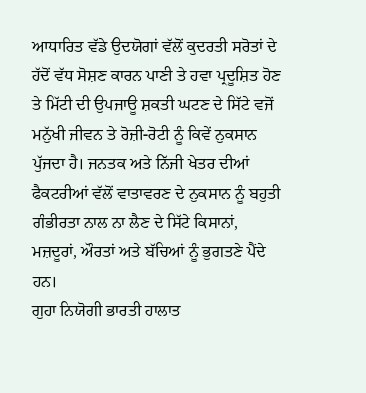ਆਧਾਰਿਤ ਵੱਡੇ ਉਦਯੋਗਾਂ ਵੱਲੋਂ ਕੁਦਰਤੀ ਸਰੋਤਾਂ ਦੇ ਹੱਦੋਂ ਵੱਧ ਸੋਸ਼ਣ ਕਾਰਨ ਪਾਣੀ ਤੇ ਹਵਾ ਪ੍ਰਦੂਸ਼ਿਤ ਹੋਣ ਤੇ ਮਿੱਟੀ ਦੀ ਉਪਜਾਊ ਸ਼ਕਤੀ ਘਟਣ ਦੇ ਸਿੱਟੇ ਵਜੋਂ ਮਨੁੱਖੀ ਜੀਵਨ ਤੇ ਰੋਜ਼ੀ-ਰੋਟੀ ਨੂੰ ਕਿਵੇਂ ਨੁਕਸਾਨ ਪੁੱਜਦਾ ਹੈ। ਜਨਤਕ ਅਤੇ ਨਿੱਜੀ ਖੇਤਰ ਦੀਆਂ ਫੈਕਟਰੀਆਂ ਵੱਲੋਂ ਵਾਤਾਵਰਣ ਦੇ ਨੁਕਸਾਨ ਨੂੰ ਬਹੁਤੀ ਗੰਭੀਰਤਾ ਨਾਲ ਨਾ ਲੈਣ ਦੇ ਸਿੱਟੇ ਕਿਸਾਨਾਂ, ਮਜ਼ਦੂਰਾਂ, ਔਰਤਾਂ ਅਤੇ ਬੱਚਿਆਂ ਨੂੰ ਭੁਗਤਣੇ ਪੈਂਦੇ ਹਨ।
ਗੁਹਾ ਨਿਯੋਗੀ ਭਾਰਤੀ ਹਾਲਾਤ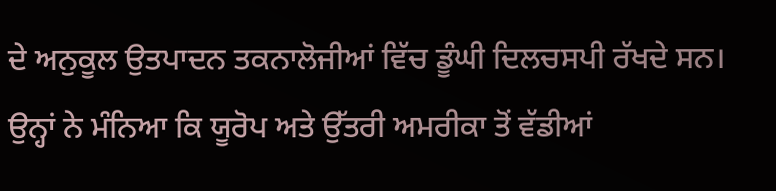ਦੇ ਅਨੁਕੂਲ ਉਤਪਾਦਨ ਤਕਨਾਲੋਜੀਆਂ ਵਿੱਚ ਡੂੰਘੀ ਦਿਲਚਸਪੀ ਰੱਖਦੇ ਸਨ। ਉਨ੍ਹਾਂ ਨੇ ਮੰਨਿਆ ਕਿ ਯੂਰੋਪ ਅਤੇ ਉੱਤਰੀ ਅਮਰੀਕਾ ਤੋਂ ਵੱਡੀਆਂ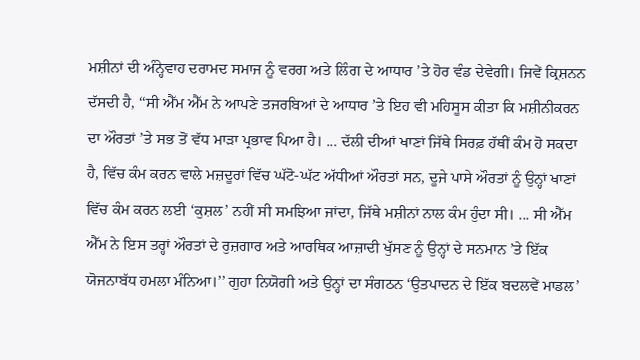ਮਸ਼ੀਨਾਂ ਦੀ ਅੰਨ੍ਹੇਵਾਹ ਦਰਾਮਦ ਸਮਾਜ ਨੂੰ ਵਰਗ ਅਤੇ ਲਿੰਗ ਦੇ ਆਧਾਰ ’ਤੇ ਹੋਰ ਵੰਡ ਦੇਵੇਗੀ। ਜਿਵੇਂ ਕ੍ਰਿਸ਼ਨਨ ਦੱਸਦੀ ਹੈ, ‘‘ਸੀ ਐੱਮ ਐੱਮ ਨੇ ਆਪਣੇ ਤਜਰਬਿਆਂ ਦੇ ਆਧਾਰ ’ਤੇ ਇਹ ਵੀ ਮਹਿਸੂਸ ਕੀਤਾ ਕਿ ਮਸ਼ੀਨੀਕਰਨ ਦਾ ਔਰਤਾਂ ’ਤੇ ਸਭ ਤੋਂ ਵੱਧ ਮਾੜਾ ਪ੍ਰਭਾਵ ਪਿਆ ਹੈ। ... ਦੱਲੀ ਦੀਆਂ ਖਾਣਾਂ ਜਿੱਥੇ ਸਿਰਫ਼ ਹੱਥੀਂ ਕੰਮ ਹੋ ਸਕਦਾ ਹੈ, ਵਿੱਚ ਕੰਮ ਕਰਨ ਵਾਲੇ ਮਜ਼ਦੂਰਾਂ ਵਿੱਚ ਘੱਟੋ-ਘੱਟ ਅੱਧੀਆਂ ਔਰਤਾਂ ਸਨ, ਦੂਜੇ ਪਾਸੇ ਔਰਤਾਂ ਨੂੰ ਉਨ੍ਹਾਂ ਖਾਣਾਂ ਵਿੱਚ ਕੰਮ ਕਰਨ ਲਈ ‘ਕੁਸ਼ਲ’ ਨਹੀਂ ਸੀ ਸਮਝਿਆ ਜਾਂਦਾ, ਜਿੱਥੇ ਮਸ਼ੀਨਾਂ ਨਾਲ ਕੰਮ ਹੁੰਦਾ ਸੀ। ... ਸੀ ਐੱਮ ਐੱਮ ਨੇ ਇਸ ਤਰ੍ਹਾਂ ਔਰਤਾਂ ਦੇ ਰੁਜ਼ਗਾਰ ਅਤੇ ਆਰਥਿਕ ਆਜ਼ਾਦੀ ਖੁੱਸਣ ਨੂੰ ਉਨ੍ਹਾਂ ਦੇ ਸਨਮਾਨ ’ਤੇ ਇੱਕ ਯੋਜਨਾਬੱਧ ਹਮਲਾ ਮੰਨਿਆ।’’ ਗੁਹਾ ਨਿਯੋਗੀ ਅਤੇ ਉਨ੍ਹਾਂ ਦਾ ਸੰਗਠਨ ‘ਉਤਪਾਦਨ ਦੇ ਇੱਕ ਬਦਲਵੇਂ ਮਾਡਲ’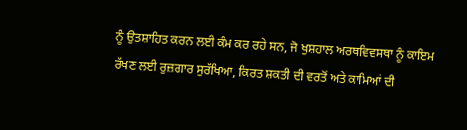ਨੂੰ ਉਤਸ਼ਾਹਿਤ ਕਰਨ ਲਈ ਕੰਮ ਕਰ ਰਹੇ ਸਨ, ਜੋ ਖੁਸ਼ਹਾਲ ਅਰਥਵਿਵਸਥਾ ਨੂੰ ਕਾਇਮ ਰੱਖਣ ਲਈ ਰੁਜ਼ਗਾਰ ਸੁਰੱਖਿਆ, ਕਿਰਤ ਸ਼ਕਤੀ ਦੀ ਵਰਤੋਂ ਅਤੇ ਕਾਮਿਆਂ ਦੀ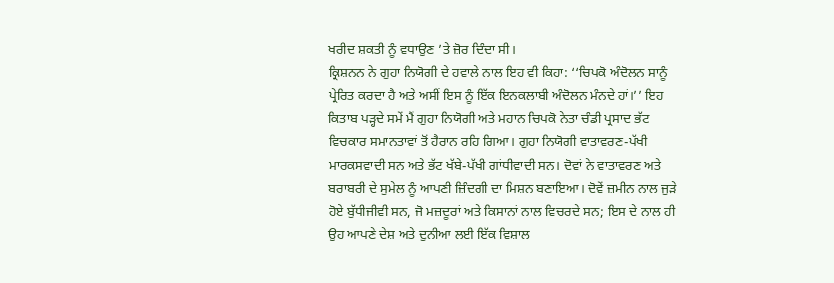ਖਰੀਦ ਸ਼ਕਤੀ ਨੂੰ ਵਧਾਉਣ ’ਤੇ ਜ਼ੋਰ ਦਿੰਦਾ ਸੀ।
ਕ੍ਰਿਸ਼ਨਨ ਨੇ ਗੁਹਾ ਨਿਯੋਗੀ ਦੇ ਹਵਾਲੇ ਨਾਲ ਇਹ ਵੀ ਕਿਹਾ: ‘‘ਚਿਪਕੋ ਅੰਦੋਲਨ ਸਾਨੂੰ ਪ੍ਰੇਰਿਤ ਕਰਦਾ ਹੈ ਅਤੇ ਅਸੀਂ ਇਸ ਨੂੰ ਇੱਕ ਇਨਕਲਾਬੀ ਅੰਦੋਲਨ ਮੰਨਦੇ ਹਾਂ।’’ ਇਹ ਕਿਤਾਬ ਪੜ੍ਹਦੇ ਸਮੇਂ ਮੈਂ ਗੁਹਾ ਨਿਯੋਗੀ ਅਤੇ ਮਹਾਨ ਚਿਪਕੋ ਨੇਤਾ ਚੰਡੀ ਪ੍ਰਸਾਦ ਭੱਟ ਵਿਚਕਾਰ ਸਮਾਨਤਾਵਾਂ ਤੋਂ ਹੈਰਾਨ ਰਹਿ ਗਿਆ। ਗੁਹਾ ਨਿਯੋਗੀ ਵਾਤਾਵਰਣ-ਪੱਖੀ ਮਾਰਕਸਵਾਦੀ ਸਨ ਅਤੇ ਭੱਟ ਖੱਬੇ-ਪੱਖੀ ਗਾਂਧੀਵਾਦੀ ਸਨ। ਦੋਵਾਂ ਨੇ ਵਾਤਾਵਰਣ ਅਤੇ ਬਰਾਬਰੀ ਦੇ ਸੁਮੇਲ ਨੂੰ ਆਪਣੀ ਜ਼ਿੰਦਗੀ ਦਾ ਮਿਸ਼ਨ ਬਣਾਇਆ। ਦੋਵੇਂ ਜ਼ਮੀਨ ਨਾਲ ਜੁੜੇ ਹੋਏ ਬੁੱਧੀਜੀਵੀ ਸਨ, ਜੋ ਮਜ਼ਦੂਰਾਂ ਅਤੇ ਕਿਸਾਨਾਂ ਨਾਲ ਵਿਚਰਦੇ ਸਨ; ਇਸ ਦੇ ਨਾਲ ਹੀ ਉਹ ਆਪਣੇ ਦੇਸ਼ ਅਤੇ ਦੁਨੀਆ ਲਈ ਇੱਕ ਵਿਸ਼ਾਲ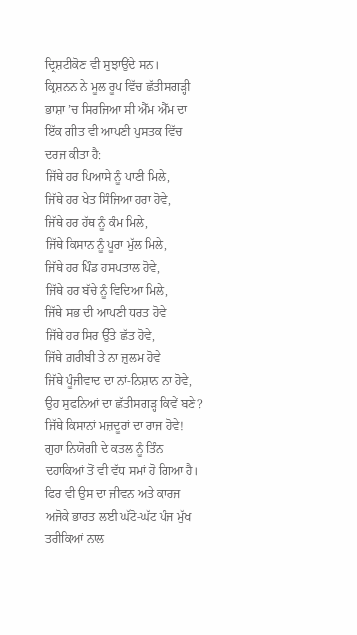ਦ੍ਰਿਸ਼ਟੀਕੋਣ ਵੀ ਸੁਝਾਉਂਦੇ ਸਨ।
ਕ੍ਰਿਸ਼ਨਨ ਨੇ ਮੂਲ ਰੂਪ ਵਿੱਚ ਛੱਤੀਸਗੜ੍ਹੀ ਭਾਸ਼ਾ ’ਚ ਸਿਰਜਿਆ ਸੀ ਐੱਮ ਐੱਮ ਦਾ ਇੱਕ ਗੀਤ ਵੀ ਆਪਣੀ ਪੁਸਤਕ ਵਿੱਚ ਦਰਜ ਕੀਤਾ ਹੈ:
ਜਿੱਥੇ ਹਰ ਪਿਆਸੇ ਨੂੰ ਪਾਣੀ ਮਿਲੇ,
ਜਿੱਥੇ ਹਰ ਖੇਤ ਸਿੰਜਿਆ ਹਰਾ ਹੋਵੇ,
ਜਿੱਥੇ ਹਰ ਹੱਥ ਨੂੰ ਕੰਮ ਮਿਲੇ,
ਜਿੱਥੇ ਕਿਸਾਨ ਨੂੰ ਪੂਰਾ ਮੁੱਲ ਮਿਲੇ,
ਜਿੱਥੇ ਹਰ ਪਿੰਡ ਹਸਪਤਾਲ ਹੋਵੇ,
ਜਿੱਥੇ ਹਰ ਬੱਚੇ ਨੂੰ ਵਿਦਿਆ ਮਿਲੇ,
ਜਿੱਥੇ ਸਭ ਦੀ ਆਪਣੀ ਧਰਤ ਹੋਵੇ
ਜਿੱਥੇ ਹਰ ਸਿਰ ਉੱਤੇ ਛੱਤ ਹੋਵੇ,
ਜਿੱਥੇ ਗ਼ਰੀਬੀ ਤੇ ਨਾ ਜ਼ੁਲਮ ਹੋਵੇ
ਜਿੱਥੇ ਪੂੰਜੀਵਾਦ ਦਾ ਨਾਂ-ਨਿਸ਼ਾਨ ਨਾ ਹੋਵੇ,
ਉਹ ਸੁਫਨਿਆਂ ਦਾ ਛੱਤੀਸਗੜ੍ਹ ਕਿਵੇਂ ਬਣੇ?
ਜਿੱਥੇ ਕਿਸਾਨਾਂ ਮਜ਼ਦੂਰਾਂ ਦਾ ਰਾਜ ਹੋਵੇ!
ਗੁਹਾ ਨਿਯੋਗੀ ਦੇ ਕਤਲ ਨੂੰ ਤਿੰਨ ਦਹਾਕਿਆਂ ਤੋਂ ਵੀ ਵੱਧ ਸਮਾਂ ਹੋ ਗਿਆ ਹੈ। ਫਿਰ ਵੀ ਉਸ ਦਾ ਜੀਵਨ ਅਤੇ ਕਾਰਜ ਅਜੋਕੇ ਭਾਰਤ ਲਈ ਘੱਟੋ-ਘੱਟ ਪੰਜ ਮੁੱਖ ਤਰੀਕਿਆਂ ਨਾਲ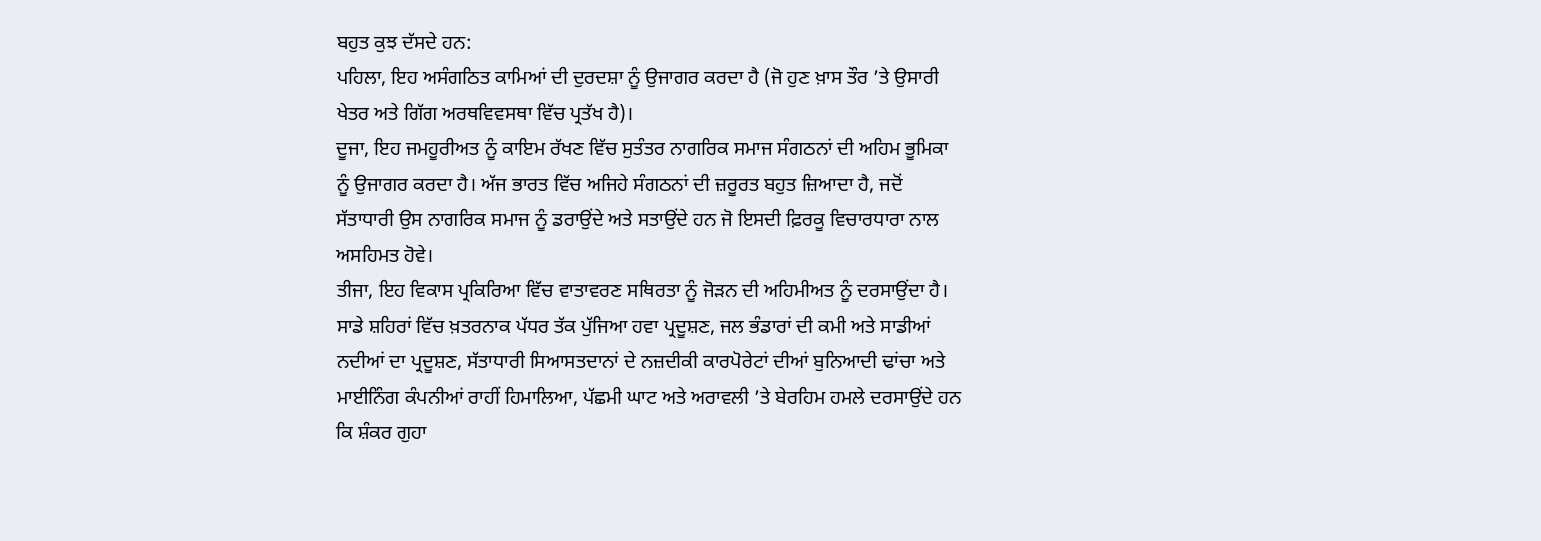ਬਹੁਤ ਕੁਝ ਦੱਸਦੇ ਹਨ:
ਪਹਿਲਾ, ਇਹ ਅਸੰਗਠਿਤ ਕਾਮਿਆਂ ਦੀ ਦੁਰਦਸ਼ਾ ਨੂੰ ਉਜਾਗਰ ਕਰਦਾ ਹੈ (ਜੋ ਹੁਣ ਖ਼ਾਸ ਤੌਰ ’ਤੇ ਉਸਾਰੀ ਖੇਤਰ ਅਤੇ ਗਿੱਗ ਅਰਥਵਿਵਸਥਾ ਵਿੱਚ ਪ੍ਰਤੱਖ ਹੈ)।
ਦੂਜਾ, ਇਹ ਜਮਹੂਰੀਅਤ ਨੂੰ ਕਾਇਮ ਰੱਖਣ ਵਿੱਚ ਸੁਤੰਤਰ ਨਾਗਰਿਕ ਸਮਾਜ ਸੰਗਠਨਾਂ ਦੀ ਅਹਿਮ ਭੂਮਿਕਾ ਨੂੰ ਉਜਾਗਰ ਕਰਦਾ ਹੈ। ਅੱਜ ਭਾਰਤ ਵਿੱਚ ਅਜਿਹੇ ਸੰਗਠਨਾਂ ਦੀ ਜ਼ਰੂਰਤ ਬਹੁਤ ਜ਼ਿਆਦਾ ਹੈ, ਜਦੋਂ ਸੱਤਾਧਾਰੀ ਉਸ ਨਾਗਰਿਕ ਸਮਾਜ ਨੂੰ ਡਰਾਉਂਦੇ ਅਤੇ ਸਤਾਉਂਦੇ ਹਨ ਜੋ ਇਸਦੀ ਫ਼ਿਰਕੂ ਵਿਚਾਰਧਾਰਾ ਨਾਲ ਅਸਹਿਮਤ ਹੋਵੇ।
ਤੀਜਾ, ਇਹ ਵਿਕਾਸ ਪ੍ਰਕਿਰਿਆ ਵਿੱਚ ਵਾਤਾਵਰਣ ਸਥਿਰਤਾ ਨੂੰ ਜੋੜਨ ਦੀ ਅਹਿਮੀਅਤ ਨੂੰ ਦਰਸਾਉਂਦਾ ਹੈ। ਸਾਡੇ ਸ਼ਹਿਰਾਂ ਵਿੱਚ ਖ਼ਤਰਨਾਕ ਪੱਧਰ ਤੱਕ ਪੁੱਜਿਆ ਹਵਾ ਪ੍ਰਦੂਸ਼ਣ, ਜਲ ਭੰਡਾਰਾਂ ਦੀ ਕਮੀ ਅਤੇ ਸਾਡੀਆਂ ਨਦੀਆਂ ਦਾ ਪ੍ਰਦੂਸ਼ਣ, ਸੱਤਾਧਾਰੀ ਸਿਆਸਤਦਾਨਾਂ ਦੇ ਨਜ਼ਦੀਕੀ ਕਾਰਪੋਰੇਟਾਂ ਦੀਆਂ ਬੁਨਿਆਦੀ ਢਾਂਚਾ ਅਤੇ ਮਾਈਨਿੰਗ ਕੰਪਨੀਆਂ ਰਾਹੀਂ ਹਿਮਾਲਿਆ, ਪੱਛਮੀ ਘਾਟ ਅਤੇ ਅਰਾਵਲੀ ’ਤੇ ਬੇਰਹਿਮ ਹਮਲੇ ਦਰਸਾਉਂਦੇ ਹਨ ਕਿ ਸ਼ੰਕਰ ਗੁਹਾ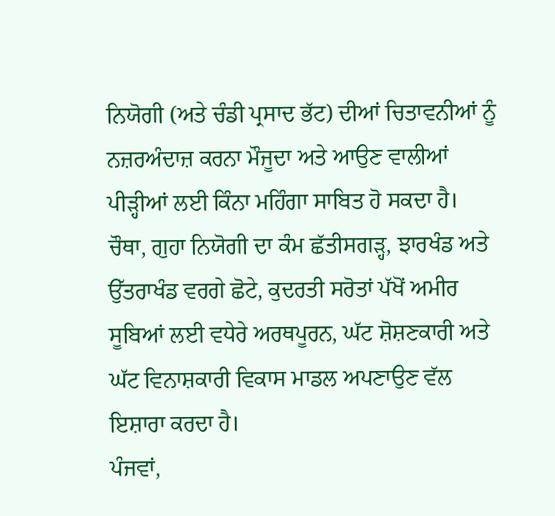ਨਿਯੋਗੀ (ਅਤੇ ਚੰਡੀ ਪ੍ਰਸਾਦ ਭੱਟ) ਦੀਆਂ ਚਿਤਾਵਨੀਆਂ ਨੂੰ ਨਜ਼ਰਅੰਦਾਜ਼ ਕਰਨਾ ਮੌਜੂਦਾ ਅਤੇ ਆਉਣ ਵਾਲੀਆਂ ਪੀੜ੍ਹੀਆਂ ਲਈ ਕਿੰਨਾ ਮਹਿੰਗਾ ਸਾਬਿਤ ਹੋ ਸਕਦਾ ਹੈ।
ਚੌਥਾ, ਗੁਹਾ ਨਿਯੋਗੀ ਦਾ ਕੰਮ ਛੱਤੀਸਗੜ੍ਹ, ਝਾਰਖੰਡ ਅਤੇ ਉੱਤਰਾਖੰਡ ਵਰਗੇ ਛੋਟੇ, ਕੁਦਰਤੀ ਸਰੋਤਾਂ ਪੱਖੋਂ ਅਮੀਰ ਸੂਬਿਆਂ ਲਈ ਵਧੇਰੇ ਅਰਥਪੂਰਨ, ਘੱਟ ਸ਼ੋਸ਼ਣਕਾਰੀ ਅਤੇ ਘੱਟ ਵਿਨਾਸ਼ਕਾਰੀ ਵਿਕਾਸ ਮਾਡਲ ਅਪਣਾਉਣ ਵੱਲ ਇਸ਼ਾਰਾ ਕਰਦਾ ਹੈ।
ਪੰਜਵਾਂ,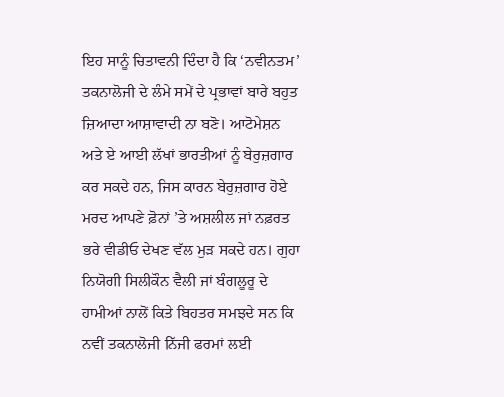ਇਹ ਸਾਨੂੰ ਚਿਤਾਵਨੀ ਦਿੰਦਾ ਹੈ ਕਿ ‘ਨਵੀਨਤਮ’ ਤਕਨਾਲੋਜੀ ਦੇ ਲੰਮੇ ਸਮੇਂ ਦੇ ਪ੍ਰਭਾਵਾਂ ਬਾਰੇ ਬਹੁਤ ਜ਼ਿਆਦਾ ਆਸ਼ਾਵਾਦੀ ਨਾ ਬਣੋ। ਆਟੋਮੇਸ਼ਨ ਅਤੇ ਏ ਆਈ ਲੱਖਾਂ ਭਾਰਤੀਆਂ ਨੂੰ ਬੇਰੁਜ਼ਗਾਰ ਕਰ ਸਕਦੇ ਹਨ, ਜਿਸ ਕਾਰਨ ਬੇਰੁਜ਼ਗਾਰ ਹੋਏ ਮਰਦ ਆਪਣੇ ਫ਼ੋਨਾਂ ’ਤੇ ਅਸ਼ਲੀਲ ਜਾਂ ਨਫ਼ਰਤ ਭਰੇ ਵੀਡੀਓ ਦੇਖਣ ਵੱਲ ਮੁੜ ਸਕਦੇ ਹਨ। ਗੁਹਾ ਨਿਯੋਗੀ ਸਿਲੀਕੌਨ ਵੈਲੀ ਜਾਂ ਬੰਗਲੂਰੂ ਦੇ ਹਾਮੀਆਂ ਨਾਲੋਂ ਕਿਤੇ ਬਿਹਤਰ ਸਮਝਦੇ ਸਨ ਕਿ ਨਵੀਂ ਤਕਨਾਲੋਜੀ ਨਿੱਜੀ ਫਰਮਾਂ ਲਈ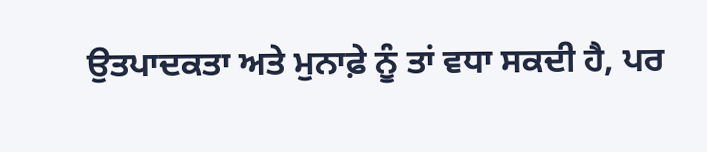ਉਤਪਾਦਕਤਾ ਅਤੇ ਮੁਨਾਫ਼ੇ ਨੂੰ ਤਾਂ ਵਧਾ ਸਕਦੀ ਹੈ, ਪਰ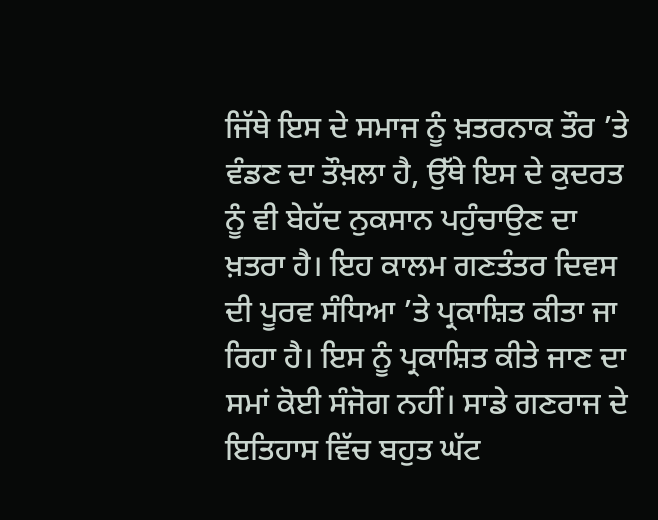ਜਿੱਥੇ ਇਸ ਦੇ ਸਮਾਜ ਨੂੰ ਖ਼ਤਰਨਾਕ ਤੌਰ ’ਤੇ ਵੰਡਣ ਦਾ ਤੌਖ਼ਲਾ ਹੈ, ਉੱਥੇ ਇਸ ਦੇ ਕੁਦਰਤ ਨੂੰ ਵੀ ਬੇਹੱਦ ਨੁਕਸਾਨ ਪਹੁੰਚਾਉਣ ਦਾ ਖ਼ਤਰਾ ਹੈ। ਇਹ ਕਾਲਮ ਗਣਤੰਤਰ ਦਿਵਸ ਦੀ ਪੂਰਵ ਸੰਧਿਆ ’ਤੇ ਪ੍ਰਕਾਸ਼ਿਤ ਕੀਤਾ ਜਾ ਰਿਹਾ ਹੈ। ਇਸ ਨੂੰ ਪ੍ਰਕਾਸ਼ਿਤ ਕੀਤੇ ਜਾਣ ਦਾ ਸਮਾਂ ਕੋਈ ਸੰਜੋਗ ਨਹੀਂ। ਸਾਡੇ ਗਣਰਾਜ ਦੇ ਇਤਿਹਾਸ ਵਿੱਚ ਬਹੁਤ ਘੱਟ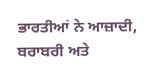ਭਾਰਤੀਆਂ ਨੇ ਆਜ਼ਾਦੀ, ਬਰਾਬਰੀ ਅਤੇ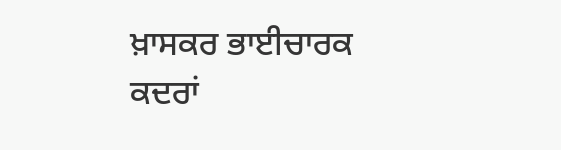ਖ਼ਾਸਕਰ ਭਾਈਚਾਰਕ ਕਦਰਾਂ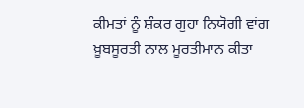ਕੀਮਤਾਂ ਨੂੰ ਸ਼ੰਕਰ ਗੁਹਾ ਨਿਯੋਗੀ ਵਾਂਗ ਖ਼ੂਬਸੂਰਤੀ ਨਾਲ ਮੂਰਤੀਮਾਨ ਕੀਤਾ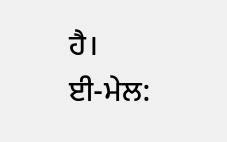ਹੈ।
ਈ-ਮੇਲ: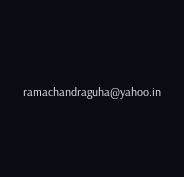ramachandraguha@yahoo.in